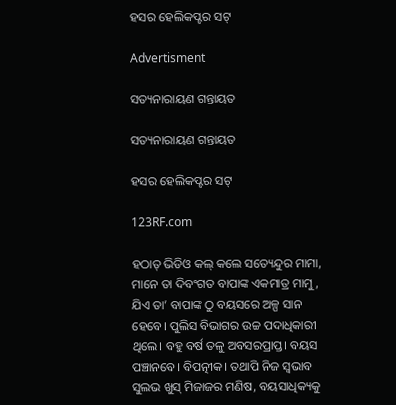ହସର ହେଲିକପ୍ଟର ସଟ୍‌

Advertisment

ସତ୍ୟନାରାୟଣ ଗନ୍ତାୟତ

ସତ୍ୟନାରାୟଣ ଗନ୍ତାୟତ

ହସର ହେଲିକପ୍ଟର ସଟ୍‌

123RF.com

ହଠାତ୍ ଭିଡିଓ କଲ୍ କଲେ ସତ୍ୟେନ୍ଦୁର ମାମା, ମାନେ ତା ଦିବଂଗତ ବାପାଙ୍କ ଏକମାତ୍ର ମାମୁ, ଯିଏ ତା’ ବାପାଙ୍କ ଠୁ ବୟସରେ ଅଳ୍ପ ସାନ ହେବେ। ପୁଲିସ ବିଭାଗର ଉଚ୍ଚ ପଦାଧିକାରୀ ଥିଲେ। ବହୁ ବର୍ଷ ତଳୁ ଅବସରପ୍ରାପ୍ତ। ବୟସ ପଞ୍ଚାନବେ। ବିପତ୍ନୀକ। ତଥାପି ନିଜ ସ୍ୱଭାବ ସୁଲଭ ଖୁସ୍‌ ମିଜାଜର ମଣିଷ, ବୟସାଧିକ୍ୟକୁ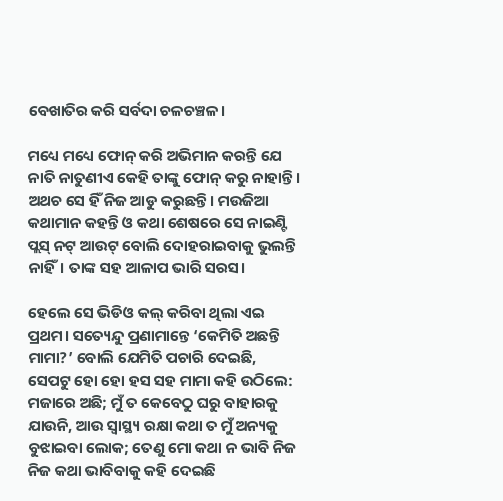ବେଖାତିର କରି ସର୍ବଦା ଚଳଚଞ୍ଚଳ।

ମଧ୍ୟେ ମଧ୍ୟେ ଫୋନ୍‌ କରି ଅଭିମାନ କରନ୍ତି ଯେ ନାତି ନାତୁଣୀଏ କେହି ତାଙ୍କୁ ଫୋନ୍‌ କରୁ ନାହାନ୍ତି। ଅଥଚ ସେ ହିଁ ନିଜ ଆଡୁ କରୁଛନ୍ତି। ମଉଜିଆ କଥାମାନ କହନ୍ତି ଓ କଥା ଶେଷରେ ସେ ନାଇଣ୍ଟି ପ୍ଲସ୍ ନଟ୍ ଆଉଟ୍ ବୋଲି ଦୋହରାଇବାକୁ ଭୁଲନ୍ତି ନାହିଁ। ତାଙ୍କ ସହ ଆଳାପ ଭାରି ସରସ।

ହେଲେ ସେ ଭିଡିଓ କଲ୍‌ କରିବା ଥିଲା ଏଇ ପ୍ରଥମ। ସତ୍ୟେନ୍ଦୁ ପ୍ରଣାମାନ୍ତେ ‘କେମିତି ଅଛନ୍ତି ମାମା?’ ବୋଲି ଯେମିତି ପଚାରି ଦେଇଛି, ସେପଟୁ ହୋ ହୋ ହସ ସହ ମାମା କହି ଉଠିଲେ: ମଜାରେ ଅଛି; ମୁଁ ତ କେବେଠୁ ଘରୁ ବାହାରକୁ ଯାଉନି, ଆଉ ସ୍ୱାସ୍ଥ୍ୟ ରକ୍ଷା କଥା ତ ମୁଁ ଅନ୍ୟକୁ ବୁଝାଇବା ଲୋକ; ତେଣୁ ମୋ କଥା ନ ଭାବି ନିଜ ନିଜ କଥା ଭାବିବାକୁ କହି ଦେଇଛି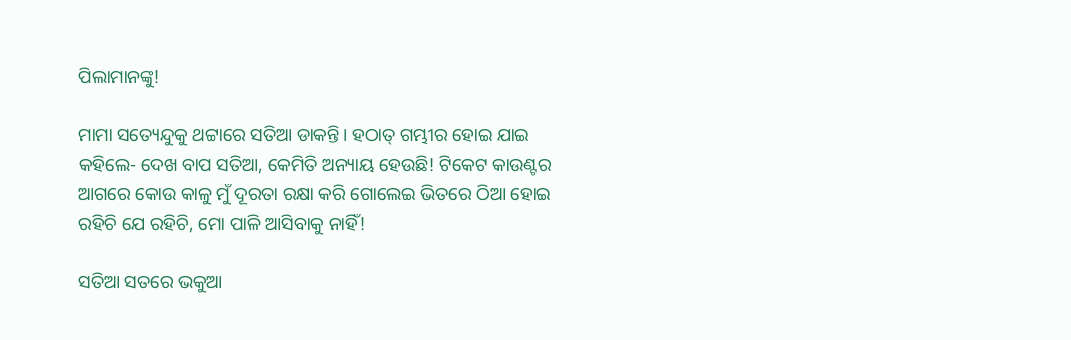ପିଲାମାନଙ୍କୁ!

ମାମା ସତ୍ୟେନ୍ଦୁକୁ ଥଟ୍ଟାରେ ସତିଆ ଡାକନ୍ତି। ହଠାତ୍ ଗମ୍ଭୀର ହୋଇ ଯାଇ କହିଲେ- ଦେଖ ବାପ ସତିଆ, କେମିତି ଅନ୍ୟାୟ ହେଉଛି! ଟିକେଟ କାଉଣ୍ଟର ଆଗରେ କୋଉ କାଳୁ ମୁଁ ଦୂରତା ରକ୍ଷା କରି ଗୋଲେଇ ଭିତରେ ଠିଆ ହୋଇ ରହିଚି ଯେ ରହିଚି, ମୋ ପାଳି ଆସିବାକୁ ନାହିଁ!

ସତିଆ ସତରେ ଭକୁଆ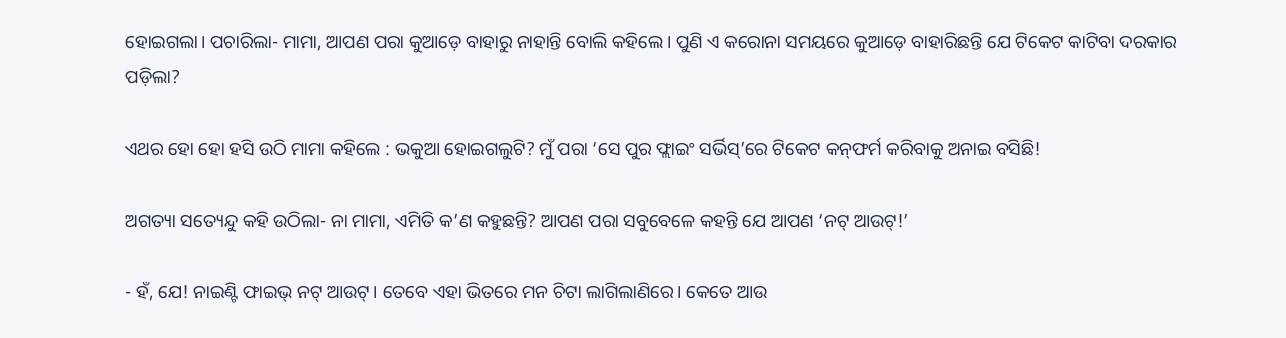ହୋଇଗଲା। ପଚାରିଲା- ମାମା, ଆପଣ ପରା କୁଆଡ଼େ ବାହାରୁ ନାହାନ୍ତି ବୋଲି କହିଲେ। ପୁଣି ଏ କରୋନା ସମୟରେ କୁଆଡ଼େ ବାହାରିଛନ୍ତି ଯେ ଟିକେଟ କାଟିବା ଦରକାର ପଡ଼ିଲା?

ଏଥର ହୋ ହୋ ହସି ଉଠି ମାମା କହିଲେ : ଭକୁଆ ହୋଇଗଲୁଟି? ମୁଁ ପରା ‘ସେ ପୁର ଫ୍ଲାଇଂ ସର୍ଭିସ୍‌’ରେ ଟିକେଟ କନ୍‌ଫର୍ମ କରିବାକୁ ଅନାଇ ବସିଛି!

ଅଗତ୍ୟା ସତ୍ୟେନ୍ଦୁ କହି ଉଠିଲା- ନା ମାମା, ଏମିତି କ’ଣ କହୁଛନ୍ତି? ଆପଣ ପରା ସବୁବେଳେ କହନ୍ତି ଯେ ଆପଣ ‘ନଟ୍ ଆଉଟ୍!’

- ହଁ, ଯେ! ନାଇଣ୍ଟି ଫାଇଭ୍ ନଟ୍ ଆଉଟ୍। ତେବେ ଏହା ଭିତରେ ମନ ଚିଟା ଲାଗିଲାଣିରେ। କେତେ ଆଉ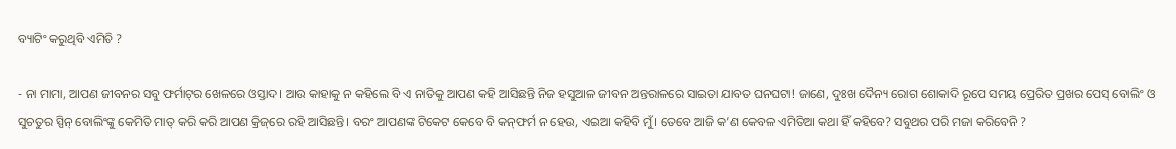ବ୍ୟାଟିଂ କରୁଥିବି ଏମିତି ?

- ନା ମାମା, ଆପଣ ଜୀବନର ସବୁ ଫର୍ମାଟ୍‌ର ଖେଳରେ ଓସ୍ତାଦ। ଆଉ କାହାକୁ ନ କହିଲେ ବି ଏ ନାତିକୁ ଆପଣ କହି ଆସିଛନ୍ତି ନିଜ ହସୁଆଳ ଜୀବନ ଅନ୍ତରାଳରେ ସାଇତା ଯାବତ ଘନଘଟା! ଜାଣେ, ଦୁଃଖ ଦୈନ୍ୟ ରୋଗ ଶୋକାଦି ରୂପେ ସମୟ ପ୍ରେରିତ ପ୍ରଖର ପେସ୍ ବୋଲିଂ ଓ ସୁଚତୁର ସ୍ପିନ୍ ବୋଲିଂଙ୍କୁ କେମିତି ମାତ୍ କରି କରି ଆପଣ କ୍ରିଜ୍‌ରେ ରହି ଆସିଛନ୍ତି। ବରଂ ଆପଣଙ୍କ ଟିକେଟ କେବେ ବି କନ୍‌ଫର୍ମ ନ ହେଉ, ଏଇଆ କହିବି ମୁଁ। ତେବେ ଆଜି କ’ଣ କେବଳ ଏମିତିଆ କଥା ହିଁ କହିବେ? ସବୁଥର ପରି ମଜା କରିବେନି ?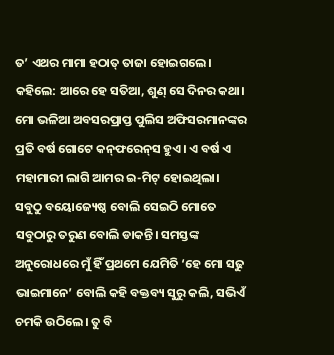ତ’ ଏଥର ମାମା ହଠାତ୍ ତାଜା ହୋଇଗଲେ। କହିଲେ: ଆରେ ହେ ସତିଆ, ଶୁଣ୍ ସେ ଦିନର କଥା। ମୋ ଭଳିଆ ଅବସରପ୍ରାପ୍ତ ପୁଲିସ ଅଫିସରମାନଙ୍କର ପ୍ରତି ବର୍ଷ ଗୋଟେ କନ୍‌ଫରେନ୍‌ସ ହୁଏ। ଏ ବର୍ଷ ଏ ମହାମାରୀ ଲାଗି ଆମର ଇ-ମିଟ୍ ହୋଇଥିଲା। ସବୁଠୁ ବୟୋଜ୍ୟେଷ୍ଠ ବୋଲି ସେଇଠି ମୋତେ ସବୁଠାରୁ ତରୁଣ ବୋଲି ଡାକନ୍ତି। ସମସ୍ତଙ୍କ ଅନୁରୋଧରେ ମୁଁ ହିଁ ପ୍ରଥମେ ଯେମିତି ‘ହେ ମୋ ସଢୁ ଭାଇମାନେ’ ବୋଲି କହି ବକ୍ତବ୍ୟ ସୁରୁ କଲି, ସଭିଏଁ ଚମକି ଉଠିଲେ। ତୁ ବି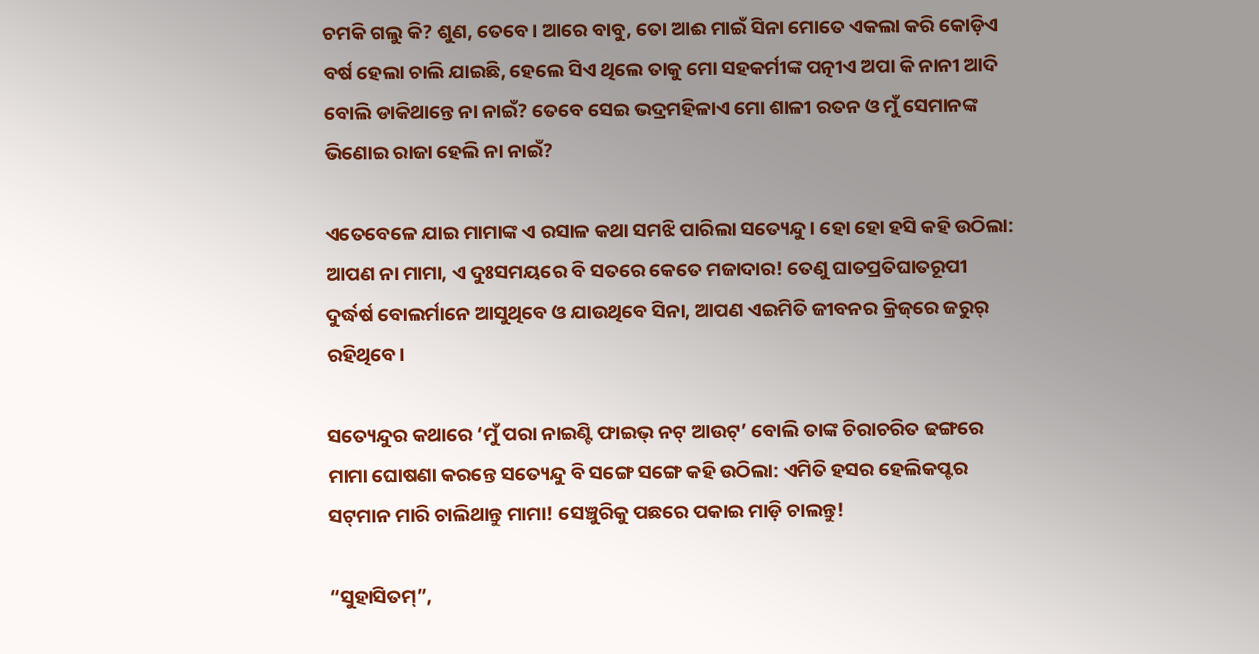ଚମକି ଗଲୁ କି? ଶୁଣ, ତେବେ। ଆରେ ବାବୁ, ତୋ ଆଈ ମାଇଁ ସିନା ମୋତେ ଏକଲା କରି କୋଡ଼ିଏ ବର୍ଷ ହେଲା ଚାଲି ଯାଇଛି, ହେଲେ ସିଏ ଥିଲେ ତାକୁ ମୋ ସହକର୍ମୀଙ୍କ ପତ୍ନୀଏ ଅପା କି ନାନୀ ଆଦି ବୋଲି ଡାକିଥାନ୍ତେ ନା ନାଇଁ? ତେବେ ସେଇ ଭଦ୍ରମହିଳାଏ ମୋ ଶାଳୀ ରତନ ଓ ମୁଁ ସେମାନଙ୍କ ଭିଣୋଇ ରାଜା ହେଲି ନା ନାଇଁ?

ଏତେବେଳେ ଯାଇ ମାମାଙ୍କ ଏ ରସାଳ କଥା ସମଝି ପାରିଲା ସତ୍ୟେନ୍ଦୁ। ହୋ ହୋ ହସି କହି ଉଠିଲା: ଆପଣ ନା ମାମା, ଏ ଦୁଃସମୟରେ ବି ସତରେ କେତେ ମଜାଦାର! ତେଣୁ ଘାତପ୍ରତିଘାତରୂପୀ ଦୁର୍ଦ୍ଧର୍ଷ ବୋଲର୍ମାନେ ଆସୁଥିବେ ଓ ଯାଉଥିବେ ସିନା, ଆପଣ ଏଇମିତି ଜୀବନର କ୍ରିଜ୍‌ରେ ଜରୁର୍ ରହିଥିବେ।

ସତ୍ୟେନ୍ଦୁର କଥାରେ ‘ମୁଁ ପରା ନାଇଣ୍ଟି ଫାଇଭ୍ ନଟ୍ ଆଉଟ୍’ ବୋଲି ତାଙ୍କ ଚିରାଚରିତ ଢଙ୍ଗରେ ମାମା ଘୋଷଣା କରନ୍ତେ ସତ୍ୟେନ୍ଦୁ ବି ସଙ୍ଗେ ସଙ୍ଗେ କହି ଉଠିଲା: ଏମିତି ହସର ହେଲିକପ୍ଟର ସଟ୍‌ମାନ ମାରି ଚାଲିଥାନ୍ତୁ ମାମା! ସେଞ୍ଚୁରିକୁ ପଛରେ ପକାଇ ମାଡ଼ି ଚାଲନ୍ତୁ!

“ସୁହାସିତମ୍”,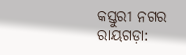କସ୍ତୁରୀ ନଗର
ରାୟଗଡ଼ା: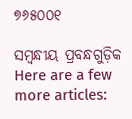୭୬୫୦୦୧

ସମ୍ବନ୍ଧୀୟ ପ୍ରବନ୍ଧଗୁଡ଼ିକ
Here are a few more articles: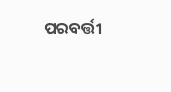ପରବର୍ତ୍ତୀ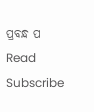ପ୍ରବନ୍ଧ ପ Read
Subscribe